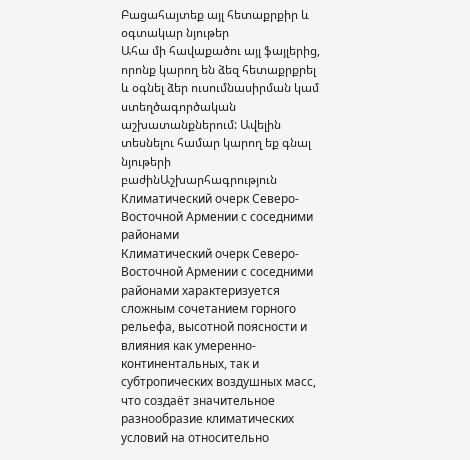Բացահայտեք այլ հետաքրքիր և օգտակար նյութեր
Ահա մի հավաքածու այլ ֆայլերից, որոնք կարող են ձեզ հետաքրքրել և օգնել ձեր ուսումնասիրման կամ ստեղծագործական աշխատանքներում: Ավելին տեսնելու համար կարող եք գնալ նյութերի բաժինԱշխարհագրություն
Климатический очерк Северо-Восточной Армении с соседними районами
Климатический очерк Северо-Восточной Армении с соседними районами характеризуется сложным сочетанием горного рельефа, высотной поясности и влияния как умеренно-континентальных, так и субтропических воздушных масс, что создаёт значительное разнообразие климатических условий на относительно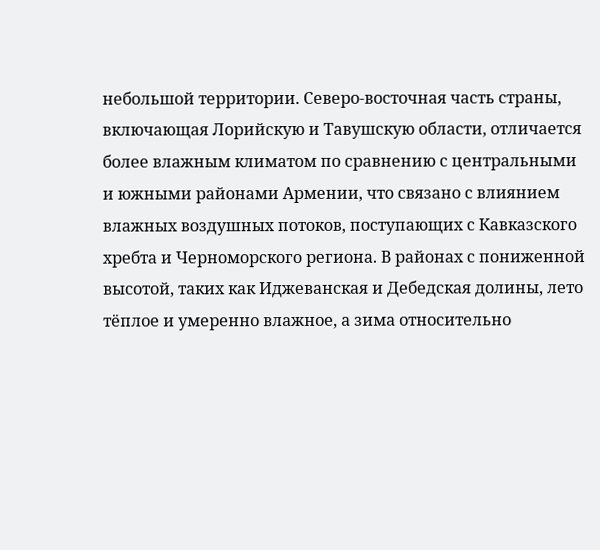небольшой территории. Северо-восточная часть страны, включающая Лорийскую и Тавушскую области, отличается более влажным климатом по сравнению с центральными и южными районами Армении, что связано с влиянием влажных воздушных потоков, поступающих с Кавказского хребта и Черноморского региона. В районах с пониженной высотой, таких как Иджеванская и Дебедская долины, лето тёплое и умеренно влажное, а зима относительно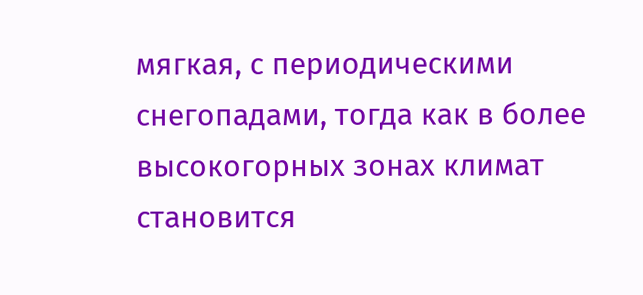мягкая, с периодическими снегопадами, тогда как в более высокогорных зонах климат становится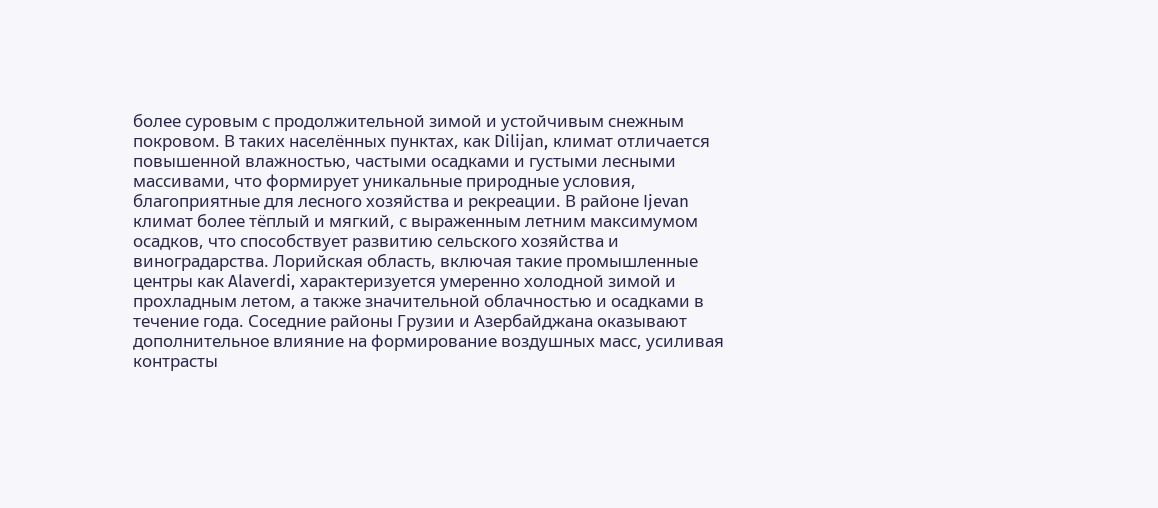более суровым с продолжительной зимой и устойчивым снежным покровом. В таких населённых пунктах, как Dilijan, климат отличается повышенной влажностью, частыми осадками и густыми лесными массивами, что формирует уникальные природные условия, благоприятные для лесного хозяйства и рекреации. В районе Ijevan климат более тёплый и мягкий, с выраженным летним максимумом осадков, что способствует развитию сельского хозяйства и виноградарства. Лорийская область, включая такие промышленные центры как Alaverdi, характеризуется умеренно холодной зимой и прохладным летом, а также значительной облачностью и осадками в течение года. Соседние районы Грузии и Азербайджана оказывают дополнительное влияние на формирование воздушных масс, усиливая контрасты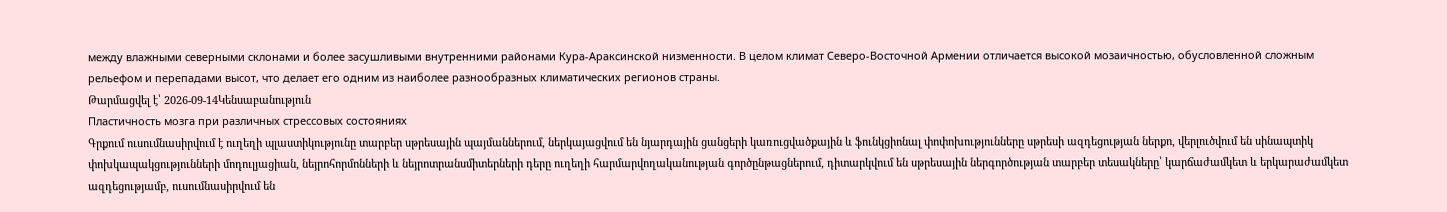между влажными северными склонами и более засушливыми внутренними районами Кура-Араксинской низменности. В целом климат Северо-Восточной Армении отличается высокой мозаичностью, обусловленной сложным рельефом и перепадами высот, что делает его одним из наиболее разнообразных климатических регионов страны.
Թարմացվել է՝ 2026-09-14Կենսաբանություն
Пластичность мозга при различных стрессовых состояниях
Գրքում ուսումնասիրվում է ուղեղի պլաստիկությունը տարբեր սթրեսային պայմաններում, ներկայացվում են նյարդային ցանցերի կառուցվածքային և ֆունկցիոնալ փոփոխությունները սթրեսի ազդեցության ներքո, վերլուծվում են սինապտիկ փոխկապակցությունների մոդուլյացիան, նեյրոհորմոնների և նեյրոտրանսմիտերների դերը ուղեղի հարմարվողականության գործընթացներում, դիտարկվում են սթրեսային ներգործության տարբեր տեսակները՝ կարճաժամկետ և երկարաժամկետ ազդեցությամբ, ուսումնասիրվում են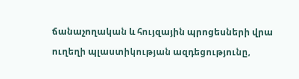ճանաչողական և հույզային պրոցեսների վրա ուղեղի պլաստիկության ազդեցությունը,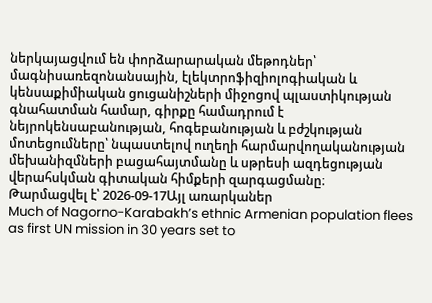ներկայացվում են փորձարարական մեթոդներ՝ մագնիսառեզոնանսային, էլեկտրոֆիզիոլոգիական և կենսաքիմիական ցուցանիշների միջոցով պլաստիկության գնահատման համար, գիրքը համադրում է նեյրոկենսաբանության, հոգեբանության և բժշկության մոտեցումները՝ նպաստելով ուղեղի հարմարվողականության մեխանիզմների բացահայտմանը և սթրեսի ազդեցության վերահսկման գիտական հիմքերի զարգացմանը։
Թարմացվել է՝ 2026-09-17Այլ առարկաներ
Much of Nagorno-Karabakh’s ethnic Armenian population flees as first UN mission in 30 years set to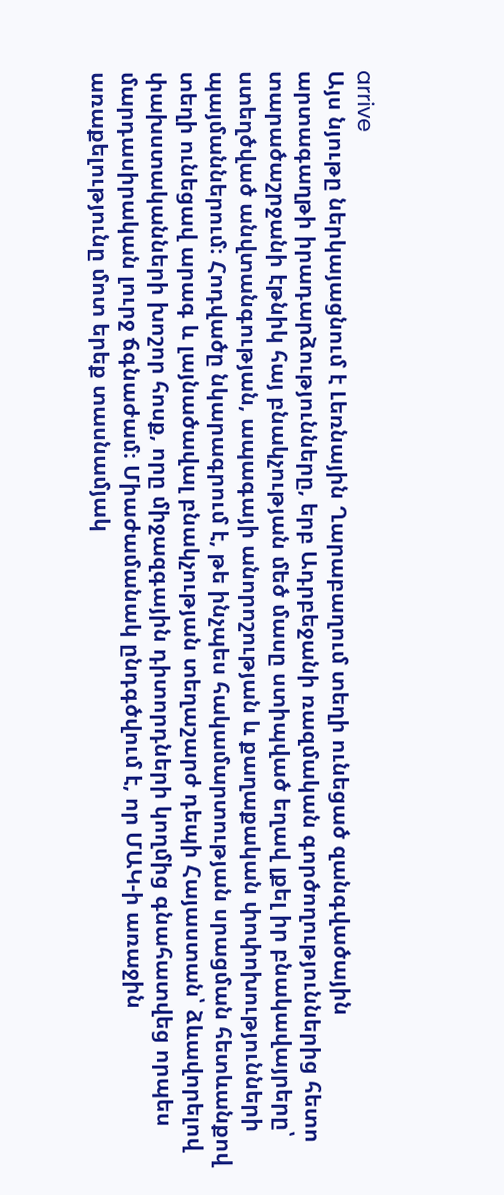arrive
Այս նյութը ներկայացնում է Լեռնային Ղարաբաղում տեղի ունեցած զանգվածային արտագաղթի իրադարձությունները, երբ Ադրբեջանի ռազմական գործողություններից հետո տարածաշրջանի էթնիկ հայ բնակչության մեծ մասը ստիպված եղավ լքել իր բնակավայրերը՝ ստեղծված անվտանգության, ապագայի անորոշության և քաղաքական փոփոխությունների պայմաններում։ Հոդվածը նկարագրում է, թե ինչպես հակամարտության սրացման հետևանքով տեղի ունեցավ արագ և լայնածավալ բնակչության տեղաշարժ դեպի Հայաստան՝ ձևավորելով փախստականների խոշոր հոսք, որը միջազգային դիտորդների կողմից գնահատվեց որպես մարդասիրական լուրջ ճգնաժամ։ Միաժամանակ ընդգծվում է, որ ՄԱԿ-ի առաջին առաքելությունը մոտ երեք տասնամյակ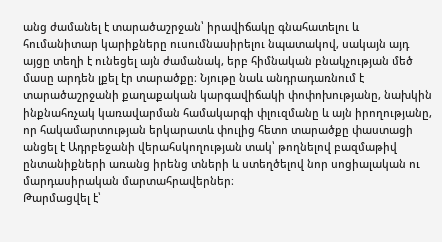անց ժամանել է տարածաշրջան՝ իրավիճակը գնահատելու և հումանիտար կարիքները ուսումնասիրելու նպատակով, սակայն այդ այցը տեղի է ունեցել այն ժամանակ, երբ հիմնական բնակչության մեծ մասը արդեն լքել էր տարածքը։ Նյութը նաև անդրադառնում է տարածաշրջանի քաղաքական կարգավիճակի փոփոխությանը, նախկին ինքնահռչակ կառավարման համակարգի փլուզմանը և այն իրողությանը, որ հակամարտության երկարատև փուլից հետո տարածքը փաստացի անցել է Ադրբեջանի վերահսկողության տակ՝ թողնելով բազմաթիվ ընտանիքների առանց իրենց տների և ստեղծելով նոր սոցիալական ու մարդասիրական մարտահրավերներ։
Թարմացվել է՝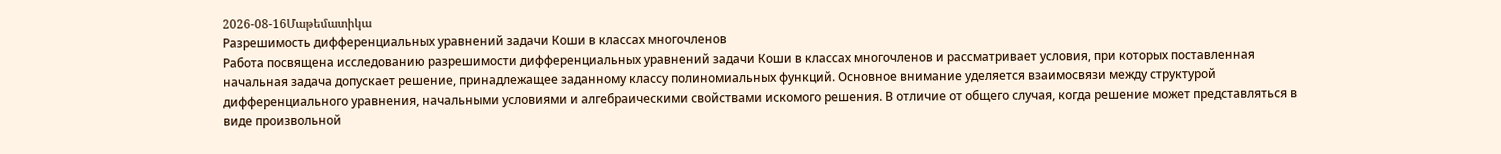2026-08-16Մաթեմատիկա
Разрешимость дифференциальных уравнений задачи Коши в классах многочленов
Работа посвящена исследованию разрешимости дифференциальных уравнений задачи Коши в классах многочленов и рассматривает условия, при которых поставленная начальная задача допускает решение, принадлежащее заданному классу полиномиальных функций. Основное внимание уделяется взаимосвязи между структурой дифференциального уравнения, начальными условиями и алгебраическими свойствами искомого решения. В отличие от общего случая, когда решение может представляться в виде произвольной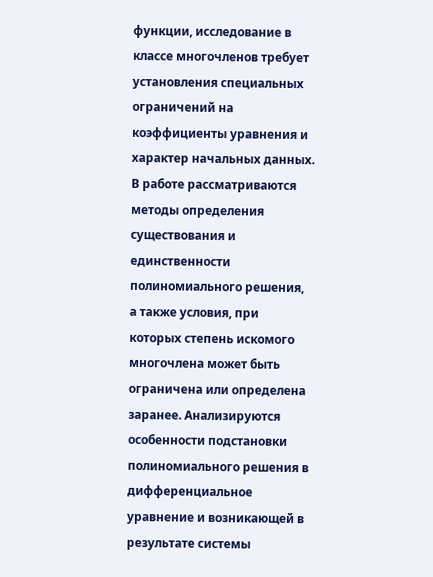функции, исследование в классе многочленов требует установления специальных ограничений на коэффициенты уравнения и характер начальных данных. В работе рассматриваются методы определения существования и единственности полиномиального решения, а также условия, при которых степень искомого многочлена может быть ограничена или определена заранее. Анализируются особенности подстановки полиномиального решения в дифференциальное уравнение и возникающей в результате системы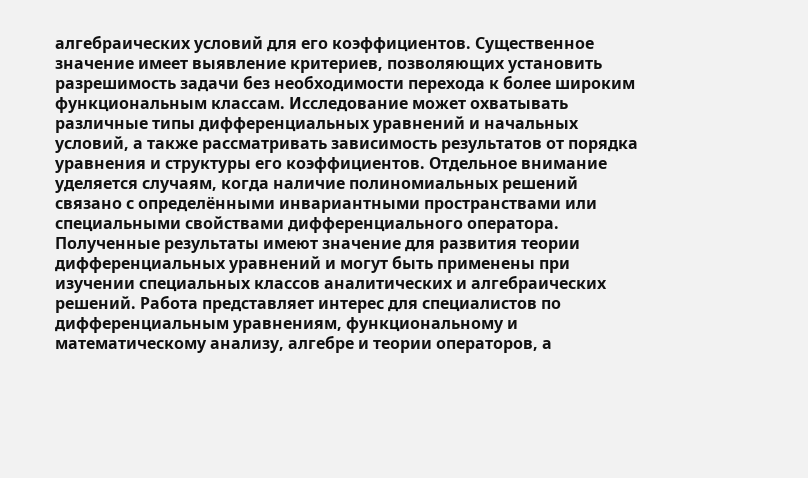алгебраических условий для его коэффициентов. Существенное значение имеет выявление критериев, позволяющих установить разрешимость задачи без необходимости перехода к более широким функциональным классам. Исследование может охватывать различные типы дифференциальных уравнений и начальных условий, а также рассматривать зависимость результатов от порядка уравнения и структуры его коэффициентов. Отдельное внимание уделяется случаям, когда наличие полиномиальных решений связано с определёнными инвариантными пространствами или специальными свойствами дифференциального оператора. Полученные результаты имеют значение для развития теории дифференциальных уравнений и могут быть применены при изучении специальных классов аналитических и алгебраических решений. Работа представляет интерес для специалистов по дифференциальным уравнениям, функциональному и математическому анализу, алгебре и теории операторов, а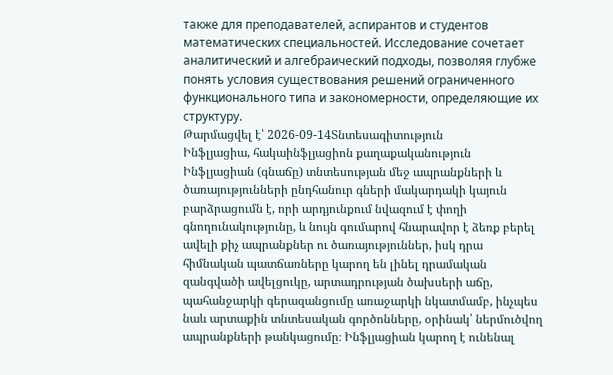также для преподавателей, аспирантов и студентов математических специальностей. Исследование сочетает аналитический и алгебраический подходы, позволяя глубже понять условия существования решений ограниченного функционального типа и закономерности, определяющие их структуру.
Թարմացվել է՝ 2026-09-14Տնտեսագիտություն
Ինֆլյացիա, հակաինֆլյացիոն քաղաքականություն
Ինֆլյացիան (գնաճը) տնտեսության մեջ ապրանքների և ծառայությունների ընդհանուր գների մակարդակի կայուն բարձրացումն է, որի արդյունքում նվազում է փողի գնողունակությունը, և նույն գումարով հնարավոր է ձեռք բերել ավելի քիչ ապրանքներ ու ծառայություններ, իսկ դրա հիմնական պատճառները կարող են լինել դրամական զանգվածի ավելցուկը, արտադրության ծախսերի աճը, պահանջարկի գերազանցումը առաջարկի նկատմամբ, ինչպես նաև արտաքին տնտեսական գործոնները, օրինակ՝ ներմուծվող ապրանքների թանկացումը։ Ինֆլյացիան կարող է ունենալ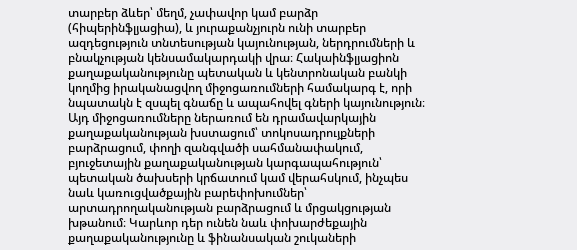տարբեր ձևեր՝ մեղմ, չափավոր կամ բարձր (հիպերինֆլյացիա), և յուրաքանչյուրն ունի տարբեր ազդեցություն տնտեսության կայունության, ներդրումների և բնակչության կենսամակարդակի վրա։ Հակաինֆլյացիոն քաղաքականությունը պետական և կենտրոնական բանկի կողմից իրականացվող միջոցառումների համակարգ է, որի նպատակն է զսպել գնաճը և ապահովել գների կայունություն։ Այդ միջոցառումները ներառում են դրամավարկային քաղաքականության խստացում՝ տոկոսադրույքների բարձրացում, փողի զանգվածի սահմանափակում, բյուջետային քաղաքականության կարգապահություն՝ պետական ծախսերի կրճատում կամ վերահսկում, ինչպես նաև կառուցվածքային բարեփոխումներ՝ արտադրողականության բարձրացում և մրցակցության խթանում։ Կարևոր դեր ունեն նաև փոխարժեքային քաղաքականությունը և ֆինանսական շուկաների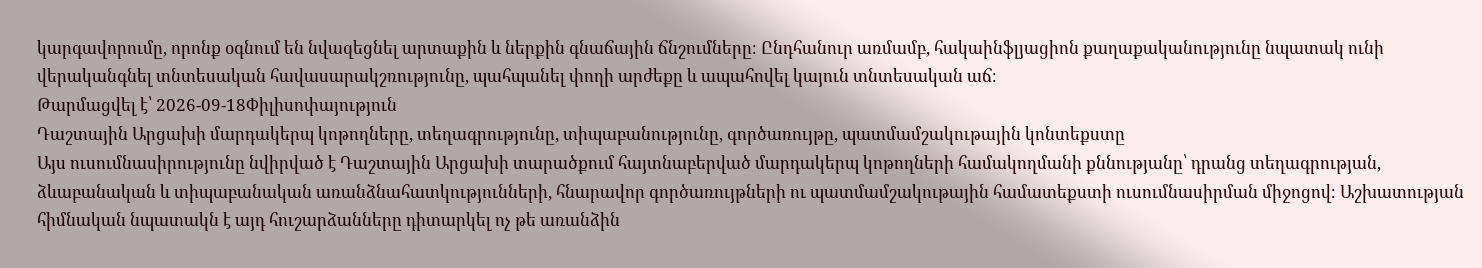կարգավորումը, որոնք օգնում են նվազեցնել արտաքին և ներքին գնաճային ճնշումները։ Ընդհանուր առմամբ, հակաինֆլյացիոն քաղաքականությունը նպատակ ունի վերականգնել տնտեսական հավասարակշռությունը, պահպանել փողի արժեքը և ապահովել կայուն տնտեսական աճ։
Թարմացվել է՝ 2026-09-18Փիլիսոփայություն
Դաշտային Արցախի մարդակերպ կոթողները, տեղագրությունը, տիպաբանությունը, գործառույթը, պատմամշակութային կոնտեքստը
Այս ուսումնասիրությունը նվիրված է Դաշտային Արցախի տարածքում հայտնաբերված մարդակերպ կոթողների համակողմանի քննությանը՝ դրանց տեղագրության, ձևաբանական և տիպաբանական առանձնահատկությունների, հնարավոր գործառույթների ու պատմամշակութային համատեքստի ուսումնասիրման միջոցով։ Աշխատության հիմնական նպատակն է այդ հուշարձանները դիտարկել ոչ թե առանձին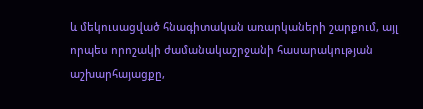և մեկուսացված հնագիտական առարկաների շարքում, այլ որպես որոշակի ժամանակաշրջանի հասարակության աշխարհայացքը,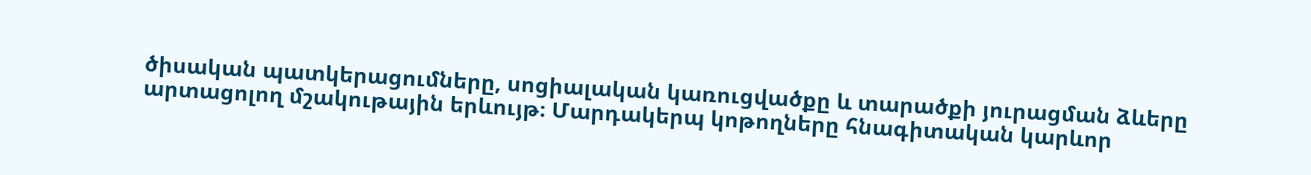ծիսական պատկերացումները, սոցիալական կառուցվածքը և տարածքի յուրացման ձևերը արտացոլող մշակութային երևույթ։ Մարդակերպ կոթողները հնագիտական կարևոր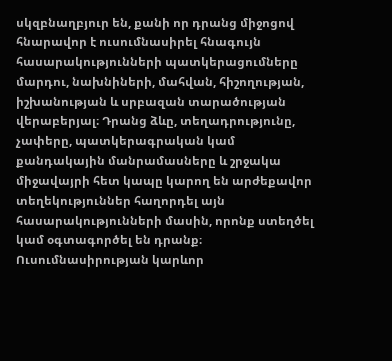սկզբնաղբյուր են, քանի որ դրանց միջոցով հնարավոր է ուսումնասիրել հնագույն հասարակությունների պատկերացումները մարդու, նախնիների, մահվան, հիշողության, իշխանության և սրբազան տարածության վերաբերյալ։ Դրանց ձևը, տեղադրությունը, չափերը, պատկերագրական կամ քանդակային մանրամասները և շրջակա միջավայրի հետ կապը կարող են արժեքավոր տեղեկություններ հաղորդել այն հասարակությունների մասին, որոնք ստեղծել կամ օգտագործել են դրանք։ Ուսումնասիրության կարևոր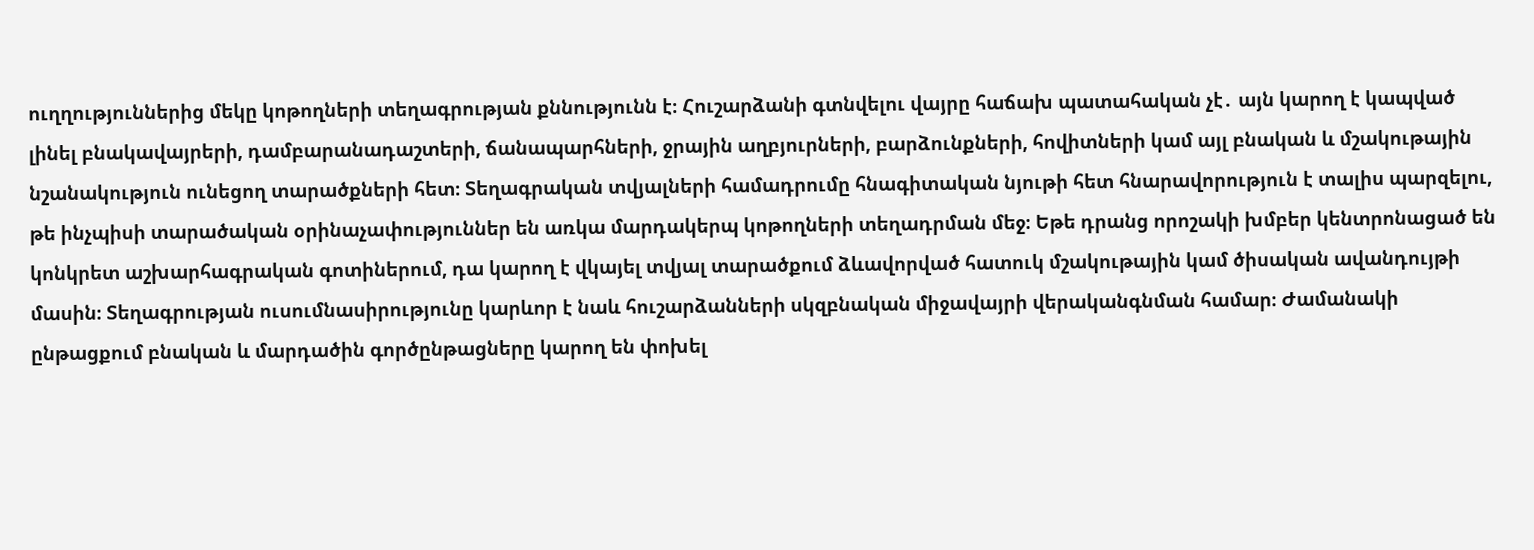ուղղություններից մեկը կոթողների տեղագրության քննությունն է։ Հուշարձանի գտնվելու վայրը հաճախ պատահական չէ․ այն կարող է կապված լինել բնակավայրերի, դամբարանադաշտերի, ճանապարհների, ջրային աղբյուրների, բարձունքների, հովիտների կամ այլ բնական և մշակութային նշանակություն ունեցող տարածքների հետ։ Տեղագրական տվյալների համադրումը հնագիտական նյութի հետ հնարավորություն է տալիս պարզելու, թե ինչպիսի տարածական օրինաչափություններ են առկա մարդակերպ կոթողների տեղադրման մեջ։ Եթե դրանց որոշակի խմբեր կենտրոնացած են կոնկրետ աշխարհագրական գոտիներում, դա կարող է վկայել տվյալ տարածքում ձևավորված հատուկ մշակութային կամ ծիսական ավանդույթի մասին։ Տեղագրության ուսումնասիրությունը կարևոր է նաև հուշարձանների սկզբնական միջավայրի վերականգնման համար։ Ժամանակի ընթացքում բնական և մարդածին գործընթացները կարող են փոխել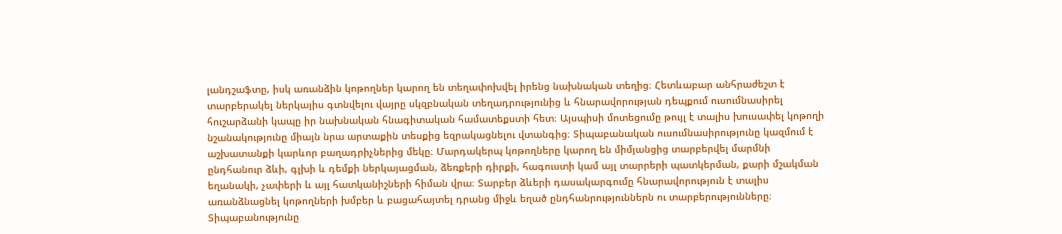լանդշաֆտը, իսկ առանձին կոթողներ կարող են տեղափոխվել իրենց նախնական տեղից։ Հետևաբար անհրաժեշտ է տարբերակել ներկայիս գտնվելու վայրը սկզբնական տեղադրությունից և հնարավորության դեպքում ուսումնասիրել հուշարձանի կապը իր նախնական հնագիտական համատեքստի հետ։ Այսպիսի մոտեցումը թույլ է տալիս խուսափել կոթողի նշանակությունը միայն նրա արտաքին տեսքից եզրակացնելու վտանգից։ Տիպաբանական ուսումնասիրությունը կազմում է աշխատանքի կարևոր բաղադրիչներից մեկը։ Մարդակերպ կոթողները կարող են միմյանցից տարբերվել մարմնի ընդհանուր ձևի, գլխի և դեմքի ներկայացման, ձեռքերի դիրքի, հագուստի կամ այլ տարրերի պատկերման, քարի մշակման եղանակի, չափերի և այլ հատկանիշների հիման վրա։ Տարբեր ձևերի դասակարգումը հնարավորություն է տալիս առանձնացնել կոթողների խմբեր և բացահայտել դրանց միջև եղած ընդհանրություններն ու տարբերությունները։ Տիպաբանությունը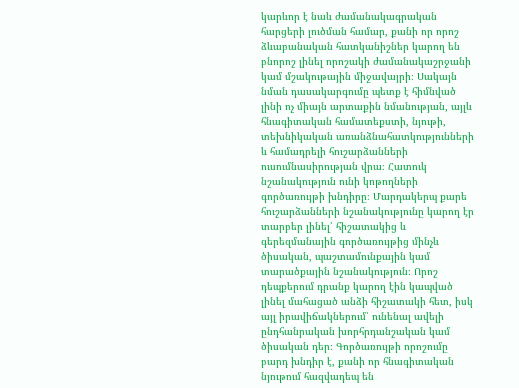կարևոր է նաև ժամանակագրական հարցերի լուծման համար, քանի որ որոշ ձևաբանական հատկանիշներ կարող են բնորոշ լինել որոշակի ժամանակաշրջանի կամ մշակութային միջավայրի։ Սակայն նման դասակարգումը պետք է հիմնված լինի ոչ միայն արտաքին նմանության, այլև հնագիտական համատեքստի, նյութի, տեխնիկական առանձնահատկությունների և համադրելի հուշարձանների ուսումնասիրության վրա։ Հատուկ նշանակություն ունի կոթողների գործառույթի խնդիրը։ Մարդակերպ քարե հուշարձանների նշանակությունը կարող էր տարբեր լինել՝ հիշատակից և գերեզմանային գործառույթից մինչև ծիսական, պաշտամունքային կամ տարածքային նշանակություն։ Որոշ դեպքերում դրանք կարող էին կապված լինել մահացած անձի հիշատակի հետ, իսկ այլ իրավիճակներում՝ ունենալ ավելի ընդհանրական խորհրդանշական կամ ծիսական դեր։ Գործառույթի որոշումը բարդ խնդիր է, քանի որ հնագիտական նյութում հազվադեպ են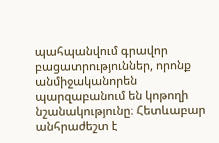պահպանվում գրավոր բացատրություններ, որոնք անմիջականորեն պարզաբանում են կոթողի նշանակությունը։ Հետևաբար անհրաժեշտ է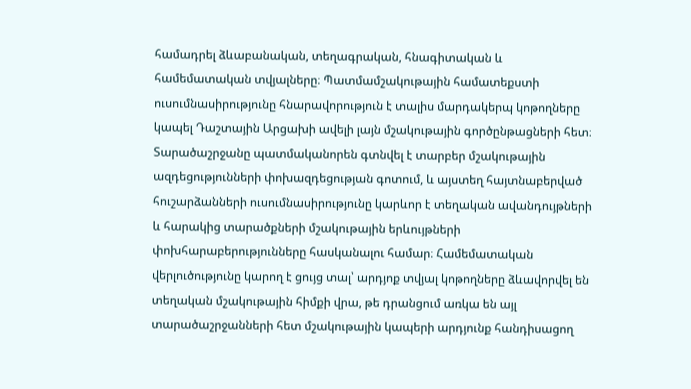համադրել ձևաբանական, տեղագրական, հնագիտական և համեմատական տվյալները։ Պատմամշակութային համատեքստի ուսումնասիրությունը հնարավորություն է տալիս մարդակերպ կոթողները կապել Դաշտային Արցախի ավելի լայն մշակութային գործընթացների հետ։ Տարածաշրջանը պատմականորեն գտնվել է տարբեր մշակութային ազդեցությունների փոխազդեցության գոտում, և այստեղ հայտնաբերված հուշարձանների ուսումնասիրությունը կարևոր է տեղական ավանդույթների և հարակից տարածքների մշակութային երևույթների փոխհարաբերությունները հասկանալու համար։ Համեմատական վերլուծությունը կարող է ցույց տալ՝ արդյոք տվյալ կոթողները ձևավորվել են տեղական մշակութային հիմքի վրա, թե դրանցում առկա են այլ տարածաշրջանների հետ մշակութային կապերի արդյունք հանդիսացող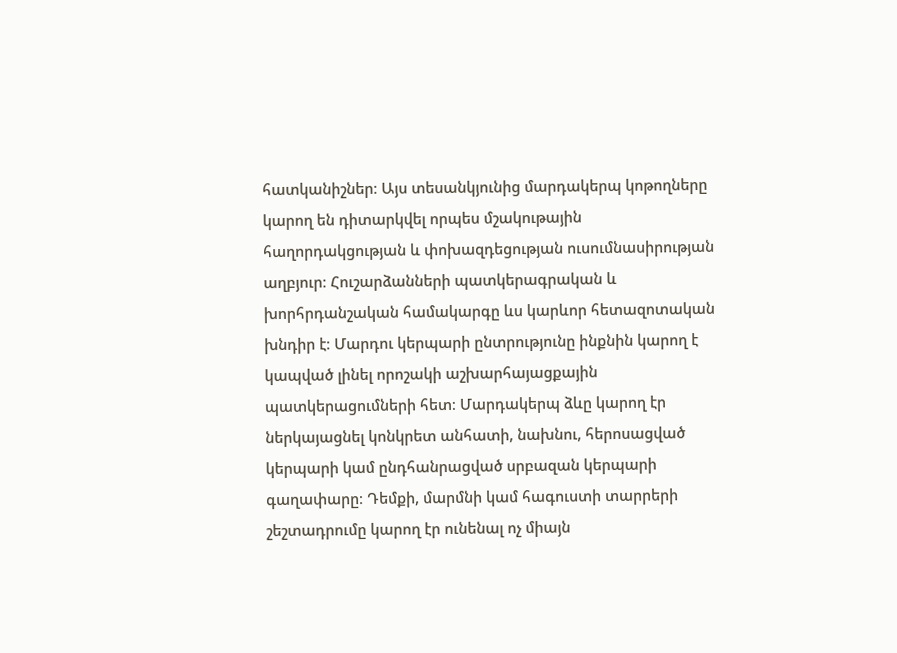հատկանիշներ։ Այս տեսանկյունից մարդակերպ կոթողները կարող են դիտարկվել որպես մշակութային հաղորդակցության և փոխազդեցության ուսումնասիրության աղբյուր։ Հուշարձանների պատկերագրական և խորհրդանշական համակարգը ևս կարևոր հետազոտական խնդիր է։ Մարդու կերպարի ընտրությունը ինքնին կարող է կապված լինել որոշակի աշխարհայացքային պատկերացումների հետ։ Մարդակերպ ձևը կարող էր ներկայացնել կոնկրետ անհատի, նախնու, հերոսացված կերպարի կամ ընդհանրացված սրբազան կերպարի գաղափարը։ Դեմքի, մարմնի կամ հագուստի տարրերի շեշտադրումը կարող էր ունենալ ոչ միայն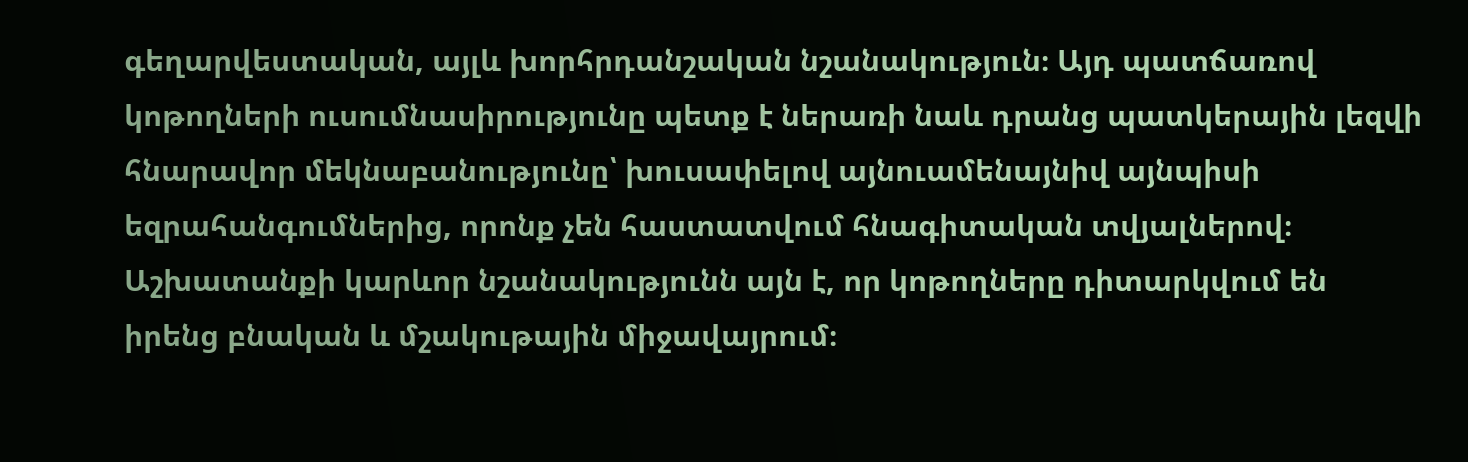գեղարվեստական, այլև խորհրդանշական նշանակություն։ Այդ պատճառով կոթողների ուսումնասիրությունը պետք է ներառի նաև դրանց պատկերային լեզվի հնարավոր մեկնաբանությունը՝ խուսափելով այնուամենայնիվ այնպիսի եզրահանգումներից, որոնք չեն հաստատվում հնագիտական տվյալներով։ Աշխատանքի կարևոր նշանակությունն այն է, որ կոթողները դիտարկվում են իրենց բնական և մշակութային միջավայրում։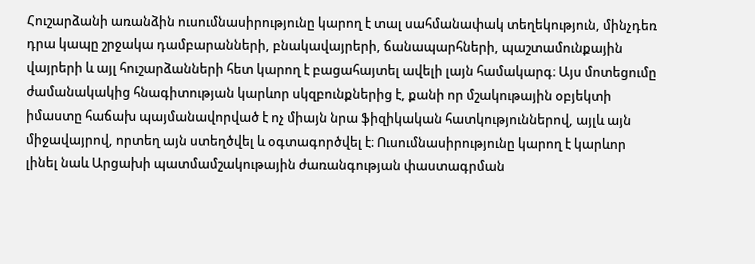Հուշարձանի առանձին ուսումնասիրությունը կարող է տալ սահմանափակ տեղեկություն, մինչդեռ դրա կապը շրջակա դամբարանների, բնակավայրերի, ճանապարհների, պաշտամունքային վայրերի և այլ հուշարձանների հետ կարող է բացահայտել ավելի լայն համակարգ։ Այս մոտեցումը ժամանակակից հնագիտության կարևոր սկզբունքներից է, քանի որ մշակութային օբյեկտի իմաստը հաճախ պայմանավորված է ոչ միայն նրա ֆիզիկական հատկություններով, այլև այն միջավայրով, որտեղ այն ստեղծվել և օգտագործվել է։ Ուսումնասիրությունը կարող է կարևոր լինել նաև Արցախի պատմամշակութային ժառանգության փաստագրման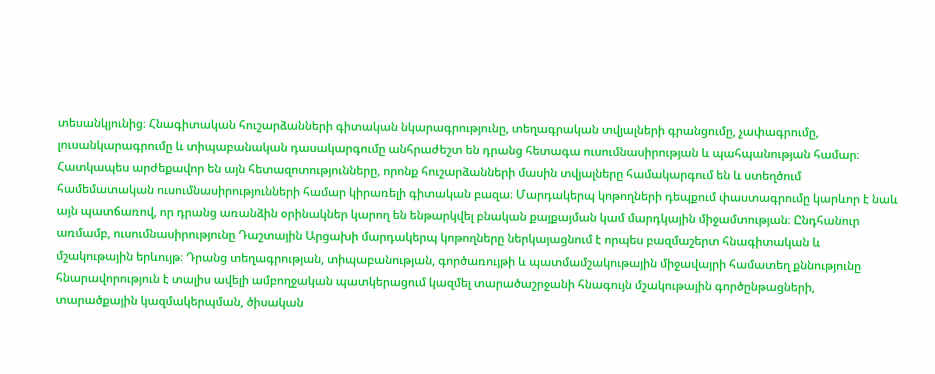տեսանկյունից։ Հնագիտական հուշարձանների գիտական նկարագրությունը, տեղագրական տվյալների գրանցումը, չափագրումը, լուսանկարագրումը և տիպաբանական դասակարգումը անհրաժեշտ են դրանց հետագա ուսումնասիրության և պահպանության համար։ Հատկապես արժեքավոր են այն հետազոտությունները, որոնք հուշարձանների մասին տվյալները համակարգում են և ստեղծում համեմատական ուսումնասիրությունների համար կիրառելի գիտական բազա։ Մարդակերպ կոթողների դեպքում փաստագրումը կարևոր է նաև այն պատճառով, որ դրանց առանձին օրինակներ կարող են ենթարկվել բնական քայքայման կամ մարդկային միջամտության։ Ընդհանուր առմամբ, ուսումնասիրությունը Դաշտային Արցախի մարդակերպ կոթողները ներկայացնում է որպես բազմաշերտ հնագիտական և մշակութային երևույթ։ Դրանց տեղագրության, տիպաբանության, գործառույթի և պատմամշակութային միջավայրի համատեղ քննությունը հնարավորություն է տալիս ավելի ամբողջական պատկերացում կազմել տարածաշրջանի հնագույն մշակութային գործընթացների, տարածքային կազմակերպման, ծիսական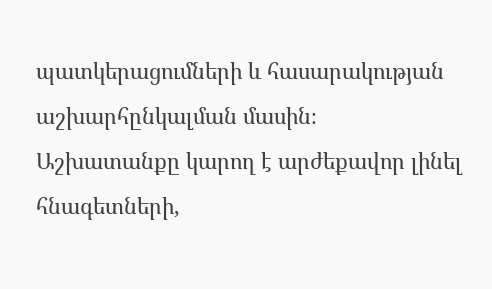պատկերացումների և հասարակության աշխարհընկալման մասին։ Աշխատանքը կարող է արժեքավոր լինել հնագետների,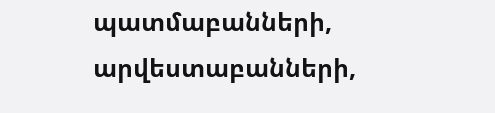պատմաբանների, արվեստաբանների,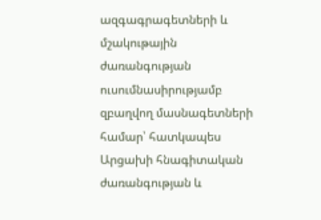ազգագրագետների և մշակութային ժառանգության ուսումնասիրությամբ զբաղվող մասնագետների համար՝ հատկապես Արցախի հնագիտական ժառանգության և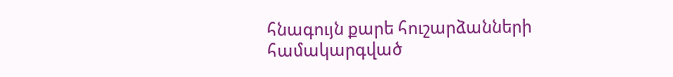հնագույն քարե հուշարձանների համակարգված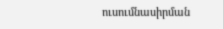ուսումնասիրման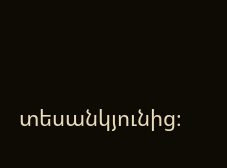տեսանկյունից։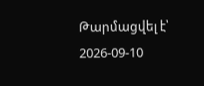Թարմացվել է՝ 2026-09-10